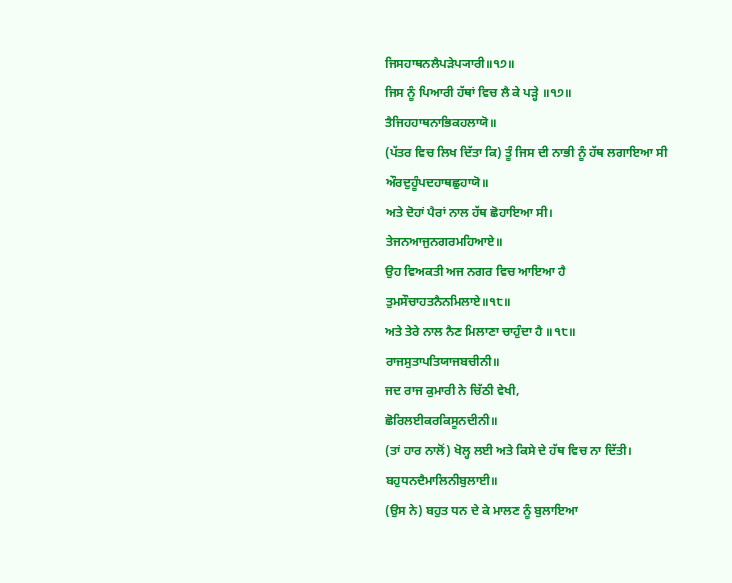ਜਿਸਹਾਥਨਲੈਪੜੇਪ੍ਯਾਰੀ॥੧੭॥
ਜਿਸ ਨੂੰ ਪਿਆਰੀ ਹੱਥਾਂ ਵਿਚ ਲੈ ਕੇ ਪੜ੍ਹੇ ॥੧੭॥
ਤੈਜਿਹਹਾਥਨਾਭਿਕਹਲਾਯੋ॥
(ਪੱਤਰ ਵਿਚ ਲਿਖ ਦਿੱਤਾ ਕਿ) ਤੂੰ ਜਿਸ ਦੀ ਨਾਭੀ ਨੂੰ ਹੱਥ ਲਗਾਇਆ ਸੀ
ਔਰਦੁਹੂੰਪਦਹਾਥਛੁਹਾਯੋ॥
ਅਤੇ ਦੋਹਾਂ ਪੈਰਾਂ ਨਾਲ ਹੱਥ ਛੋਹਾਇਆ ਸੀ।
ਤੇਜਨਆਜੁਨਗਰਮਹਿਆਏ॥
ਉਹ ਵਿਅਕਤੀ ਅਜ ਨਗਰ ਵਿਚ ਆਇਆ ਹੈ
ਤੁਮਸੌਚਾਹਤਨੈਨਮਿਲਾਏ॥੧੮॥
ਅਤੇ ਤੇਰੇ ਨਾਲ ਨੈਣ ਮਿਲਾਣਾ ਚਾਹੁੰਦਾ ਹੈ ॥੧੮॥
ਰਾਜਸੁਤਾਪਤਿਯਾਜਬਚੀਨੀ॥
ਜਦ ਰਾਜ ਕੁਮਾਰੀ ਨੇ ਚਿੱਠੀ ਵੇਖੀ,
ਛੋਰਿਲਈਕਰਕਿਸੂਨਦੀਨੀ॥
(ਤਾਂ ਹਾਰ ਨਾਲੋਂ) ਖੋਲ੍ਹ ਲਈ ਅਤੇ ਕਿਸੇ ਦੇ ਹੱਥ ਵਿਚ ਨਾ ਦਿੱਤੀ।
ਬਹੁਧਨਦੈਮਾਲਿਨੀਬੁਲਾਈ॥
(ਉਸ ਨੇ) ਬਹੁਤ ਧਨ ਦੇ ਕੇ ਮਾਲਣ ਨੂੰ ਬੁਲਾਇਆ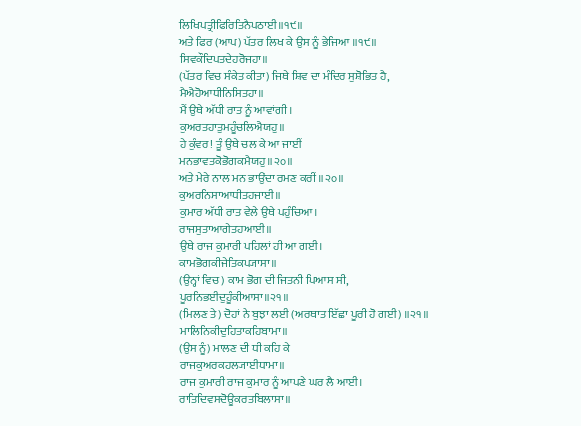ਲਿਖਿਪਤ੍ਰੀਫਿਰਿਤਿਨੈਪਠਾਈ॥੧੯॥
ਅਤੇ ਫਿਰ (ਆਪ) ਪੱਤਰ ਲਿਖ ਕੇ ਉਸ ਨੂੰ ਭੇਜਿਆ ॥੧੯॥
ਸਿਵਕੌਦਿਪਤਦੇਹਰੋਜਹਾ॥
(ਪੱਤਰ ਵਿਚ ਸੰਕੇਤ ਕੀਤਾ) ਜਿਥੇ ਸ਼ਿਵ ਦਾ ਮੰਦਿਰ ਸੁਸ਼ੋਭਿਤ ਹੈ,
ਮੈਐਹੋਆਧੀਨਿਸਿਤਹਾ॥
ਮੈਂ ਉਥੇ ਅੱਧੀ ਰਾਤ ਨੂੰ ਆਵਾਂਗੀ।
ਕੁਅਰਤਹਾਤੁਮਹੂੰਚਲਿਐਯਹੁ॥
ਹੇ ਕੁੰਵਰ! ਤੂੰ ਉਥੇ ਚਲ ਕੇ ਆ ਜਾਈਂ
ਮਨਭਾਵਤਕੋਭੋਗਕਮੈਯਹੁ॥੨੦॥
ਅਤੇ ਮੇਰੇ ਨਾਲ ਮਨ ਭਾਉਂਦਾ ਰਮਣ ਕਰੀਂ ॥੨੦॥
ਕੁਅਰਨਿਸਾਆਧੀਤਹਜਾਈ॥
ਕੁਮਾਰ ਅੱਧੀ ਰਾਤ ਵੇਲੇ ਉਥੇ ਪਹੁੰਚਿਆ।
ਰਾਜਸੁਤਾਆਗੇਤਹਆਈ॥
ਉਥੇ ਰਾਜ ਕੁਮਾਰੀ ਪਹਿਲਾਂ ਹੀ ਆ ਗਈ।
ਕਾਮਭੋਗਕੀਜੇਤਿਕਪ੍ਯਾਸਾ॥
(ਉਨ੍ਹਾਂ ਵਿਚ) ਕਾਮ ਭੋਗ ਦੀ ਜਿਤਨੀ ਪਿਆਸ ਸੀ,
ਪੂਰਨਿਭਈਦੁਹੂੰਕੀਆਸਾ॥੨੧॥
(ਮਿਲਣ ਤੇ) ਦੋਹਾਂ ਨੇ ਬੁਝਾ ਲਈ (ਅਰਥਾਤ ਇੱਛਾ ਪੂਰੀ ਹੋ ਗਈ) ॥੨੧॥
ਮਾਲਿਨਿਕੀਦੁਹਿਤਾਕਹਿਬਾਮਾ॥
(ਉਸ ਨੂੰ) ਮਾਲਣ ਦੀ ਧੀ ਕਹਿ ਕੇ
ਰਾਜਕੁਅਰਕਹਲ੍ਯਾਈਧਾਮਾ॥
ਰਾਜ ਕੁਮਾਰੀ ਰਾਜ ਕੁਮਾਰ ਨੂੰ ਆਪਣੇ ਘਰ ਲੈ ਆਈ।
ਰਾਤਿਦਿਵਸਦੋਊਕਰਤਬਿਲਾਸਾ॥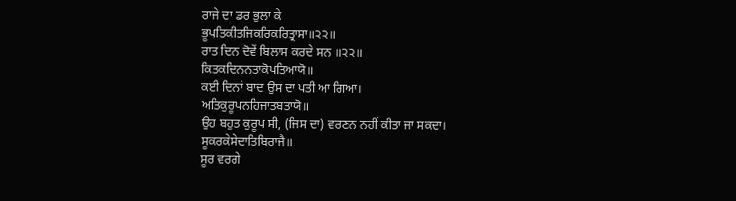ਰਾਜੇ ਦਾ ਡਰ ਭੁਲਾ ਕੇ
ਭੂਪਤਿਕੀਤਜਿਕਰਿਕਰਿਤ੍ਰਾਸਾ॥੨੨॥
ਰਾਤ ਦਿਨ ਦੋਵੇਂ ਬਿਲਾਸ ਕਰਦੇ ਸਨ ॥੨੨॥
ਕਿਤਕਦਿਨਨਤਾਕੋਪਤਿਆਯੋ॥
ਕਈ ਦਿਨਾਂ ਬਾਦ ਉਸ ਦਾ ਪਤੀ ਆ ਗਿਆ।
ਅਤਿਕੁਰੂਪਨਹਿਜਾਤਬਤਾਯੋ॥
ਉਹ ਬਹੁਤ ਕੁਰੂਪ ਸੀ, (ਜਿਸ ਦਾ) ਵਰਣਨ ਨਹੀਂ ਕੀਤਾ ਜਾ ਸਕਦਾ।
ਸੂਕਰਕੇਸੇਦਾਤਿਬਿਰਾਜੈ॥
ਸੂਰ ਵਰਗੇ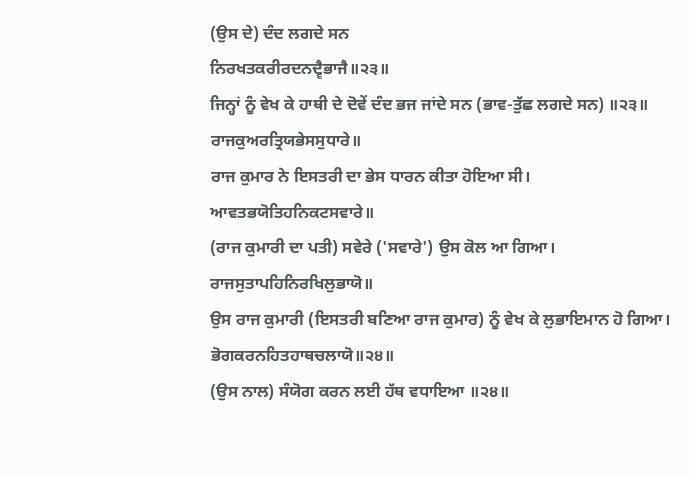(ਉਸ ਦੇ) ਦੰਦ ਲਗਦੇ ਸਨ
ਨਿਰਖਤਕਰੀਰਦਨਦ੍ਵੈਭਾਜੈ॥੨੩॥
ਜਿਨ੍ਹਾਂ ਨੂੰ ਵੇਖ ਕੇ ਹਾਥੀ ਦੇ ਦੋਵੇਂ ਦੰਦ ਭਜ ਜਾਂਦੇ ਸਨ (ਭਾਵ-ਤੁੱਛ ਲਗਦੇ ਸਨ) ॥੨੩॥
ਰਾਜਕੁਅਰਤ੍ਰਿਯਭੇਸਸੁਧਾਰੇ॥
ਰਾਜ ਕੁਮਾਰ ਨੇ ਇਸਤਰੀ ਦਾ ਭੇਸ ਧਾਰਨ ਕੀਤਾ ਹੋਇਆ ਸੀ।
ਆਵਤਭਯੋਤਿਹਨਿਕਟਸਵਾਰੇ॥
(ਰਾਜ ਕੁਮਾਰੀ ਦਾ ਪਤੀ) ਸਵੇਰੇ ('ਸਵਾਰੇ') ਉਸ ਕੋਲ ਆ ਗਿਆ।
ਰਾਜਸੁਤਾਪਹਿਨਿਰਖਿਲੁਭਾਯੋ॥
ਉਸ ਰਾਜ ਕੁਮਾਰੀ (ਇਸਤਰੀ ਬਣਿਆ ਰਾਜ ਕੁਮਾਰ) ਨੂੰ ਵੇਖ ਕੇ ਲੁਭਾਇਮਾਨ ਹੋ ਗਿਆ।
ਭੋਗਕਰਨਹਿਤਹਾਥਚਲਾਯੋ॥੨੪॥
(ਉਸ ਨਾਲ) ਸੰਯੋਗ ਕਰਨ ਲਈ ਹੱਥ ਵਧਾਇਆ ॥੨੪॥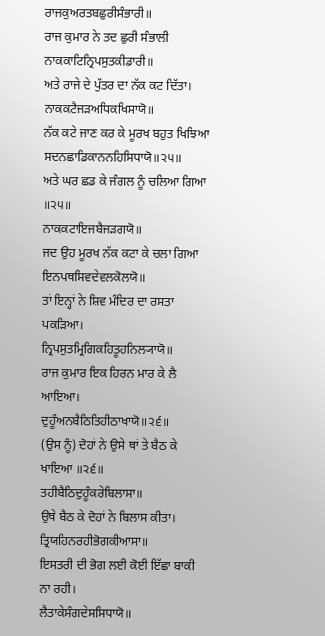ਰਾਜਕੁਅਰਤਬਛੁਰੀਸੰਭਾਰੀ॥
ਰਾਜ ਕੁਮਾਰ ਨੇ ਤਦ ਛੁਰੀ ਸੰਭਾਲੀ
ਨਾਕਕਾਟਿਨ੍ਰਿਪਸੁਤਕੀਡਾਰੀ॥
ਅਤੇ ਰਾਜੇ ਦੇ ਪੁੱਤਰ ਦਾ ਨੱਕ ਕਟ ਦਿੱਤਾ।
ਨਾਕਕਟੈਜੜਅਧਿਕਖਿਸਾਯੋ॥
ਨੱਕ ਕਟੇ ਜਾਣ ਕਰ ਕੇ ਮੂਰਖ ਬਹੁਤ ਖਿਝਿਆ
ਸਦਨਛਾਡਿਕਾਨਨਹਿਸਿਧਾਯੋ॥੨੫॥
ਅਤੇ ਘਰ ਛਡ ਕੇ ਜੰਗਲ ਨੂੰ ਚਲਿਆ ਗਿਆ ॥੨੫॥
ਨਾਕਕਟਾਇਜਬੈਜੜਗਯੋ॥
ਜਦ ਉਹ ਮੂਰਖ ਨੱਕ ਕਟਾ ਕੇ ਚਲਾ ਗਿਆ
ਇਨਪਥਸਿਵਦੇਵਲਕੋਲਯੋ॥
ਤਾਂ ਇਨ੍ਹਾਂ ਨੇ ਸ਼ਿਵ ਮੰਦਿਰ ਦਾ ਰਸਤਾ ਪਕੜਿਆ।
ਨ੍ਰਿਪਸੁਤਮ੍ਰਿਗਿਕਹਿਤੂਹਨਿਲ੍ਯਾਯੋ॥
ਰਾਜ ਕੁਮਾਰ ਇਕ ਹਿਰਨ ਮਾਰ ਕੇ ਲੈ ਆਇਆ।
ਦੁਹੂੰਅਨਬੈਠਿਤਿਹੀਠਾਖਾਯੋ॥੨੬॥
(ਉਸ ਨੂੰ) ਦੋਹਾਂ ਨੇ ਉਸੇ ਥਾਂ ਤੇ ਬੈਠ ਕੇ ਖਾਇਆ ॥੨੬॥
ਤਹੀਬੈਠਿਦੁਹੂੰਕਰੇਬਿਲਾਸਾ॥
ਉਥੇ ਬੈਠ ਕੇ ਦੋਹਾਂ ਨੇ ਬਿਲਾਸ ਕੀਤਾ।
ਤ੍ਰਿਯਹਿਨਰਹੀਭੋਗਕੀਆਸਾ॥
ਇਸਤਰੀ ਦੀ ਭੋਗ ਲਈ ਕੋਈ ਇੱਛਾ ਬਾਕੀ ਨਾ ਰਹੀ।
ਲੈਤਾਕੇਸੰਗਦੇਸਸਿਧਾਯੋ॥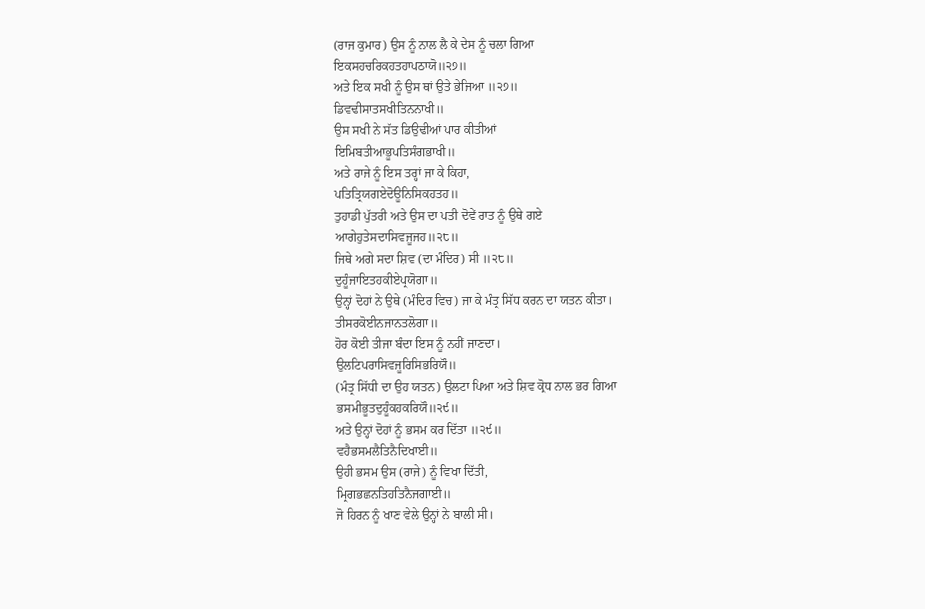(ਰਾਜ ਕੁਮਾਰ) ਉਸ ਨੂੰ ਨਾਲ ਲੈ ਕੇ ਦੇਸ ਨੂੰ ਚਲਾ ਗਿਆ
ਇਕਸਹਚਰਿਕਹਤਹਾਪਠਾਯੋ॥੨੭॥
ਅਤੇ ਇਕ ਸਖੀ ਨੂੰ ਉਸ ਥਾਂ ਉਤੇ ਭੇਜਿਆ ॥੨੭॥
ਡਿਵਢੀਸਾਤਸਖੀਤਿਨਨਾਖੀ॥
ਉਸ ਸਖੀ ਨੇ ਸੱਤ ਡਿਉਢੀਆਂ ਪਾਰ ਕੀਤੀਆਂ
ਇਮਿਬਤੀਆਭੂਪਤਿਸੰਗਭਾਖੀ॥
ਅਤੇ ਰਾਜੇ ਨੂੰ ਇਸ ਤਰ੍ਹਾਂ ਜਾ ਕੇ ਕਿਹਾ,
ਪਤਿਤ੍ਰਿਯਗਏਦੋਊਨਿਸਿਕਹਤਹ॥
ਤੁਹਾਡੀ ਪੁੱਤਰੀ ਅਤੇ ਉਸ ਦਾ ਪਤੀ ਦੋਵੇਂ ਰਾਤ ਨੂੰ ਉਥੇ ਗਏ
ਆਗੇਹੁਤੇਸਦਾਸਿਵਜੂਜਹ॥੨੮॥
ਜਿਥੇ ਅਗੇ ਸਦਾ ਸ਼ਿਵ (ਦਾ ਮੰਦਿਰ) ਸੀ ॥੨੮॥
ਦੁਹੂੰਜਾਇਤਹਕੀਏਪ੍ਰਯੋਗਾ॥
ਉਨ੍ਹਾਂ ਦੋਹਾਂ ਨੇ ਉਥੇ (ਮੰਦਿਰ ਵਿਚ) ਜਾ ਕੇ ਮੰਤ੍ਰ ਸਿੱਧ ਕਰਨ ਦਾ ਯਤਨ ਕੀਤਾ।
ਤੀਸਰਕੋਈਨਜਾਨਤਲੋਗਾ॥
ਹੋਰ ਕੋਈ ਤੀਜਾ ਬੰਦਾ ਇਸ ਨੂੰ ਨਹੀਂ ਜਾਣਦਾ।
ਉਲਟਿਪਰਾਸਿਵਜੂਰਿਸਿਭਰਿਯੌ॥
(ਮੰਤ੍ਰ ਸਿੱਧੀ ਦਾ ਉਹ ਯਤਨ) ਉਲਟਾ ਪਿਆ ਅਤੇ ਸ਼ਿਵ ਕ੍ਰੋਧ ਨਾਲ ਭਰ ਗਿਆ
ਭਸਮੀਭੂਤਦੁਹੂੰਕਹਕਰਿਯੌ॥੨੯॥
ਅਤੇ ਉਨ੍ਹਾਂ ਦੋਹਾਂ ਨੂੰ ਭਸਮ ਕਰ ਦਿੱਤਾ ॥੨੯॥
ਵਹੈਭਸਮਲੈਤਿਨੈਦਿਖਾਈ॥
ਉਹੀ ਭਸਮ ਉਸ (ਰਾਜੇ) ਨੂੰ ਵਿਖਾ ਦਿੱਤੀ,
ਮ੍ਰਿਗਭਛਨਤਿਹਤਿਨੈਜਗਾਈ॥
ਜੋ ਹਿਰਨ ਨੂੰ ਖਾਣ ਵੇਲੇ ਉਨ੍ਹਾਂ ਨੇ ਬਾਲੀ ਸੀ।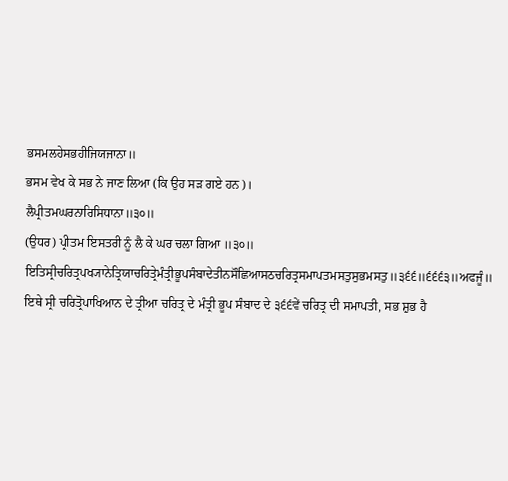ਭਸਮਲਹੇਸਭਹੀਜਿਯਜਾਨਾ॥
ਭਸਮ ਵੇਖ ਕੇ ਸਭ ਨੇ ਜਾਣ ਲਿਆ (ਕਿ ਉਹ ਸੜ ਗਏ ਹਨ)।
ਲੈਪ੍ਰੀਤਮਘਰਨਾਰਿਸਿਧਾਨਾ॥੩੦॥
(ਉਧਰ) ਪ੍ਰੀਤਮ ਇਸਤਰੀ ਨੂੰ ਲੈ ਕੇ ਘਰ ਚਲਾ ਗਿਆ ॥੩੦॥
ਇਤਿਸ੍ਰੀਚਰਿਤ੍ਰਪਖ੍ਯਾਨੇਤ੍ਰਿਯਾਚਰਿਤ੍ਰੇਮੰਤ੍ਰੀਭੂਪਸੰਬਾਦੇਤੀਨਸੌਛਿਆਸਠਚਰਿਤ੍ਰਸਮਾਪਤਮਸਤੁਸੁਭਮਸਤੁ॥੩੬੬॥੬੬੬੩॥ਅਫਜੂੰ॥
ਇਥੇ ਸ੍ਰੀ ਚਰਿਤ੍ਰੋਪਾਖਿਆਨ ਦੇ ਤ੍ਰੀਆ ਚਰਿਤ੍ਰ ਦੇ ਮੰਤ੍ਰੀ ਭੂਪ ਸੰਬਾਦ ਦੇ ੩੬੬ਵੇਂ ਚਰਿਤ੍ਰ ਦੀ ਸਮਾਪਤੀ, ਸਭ ਸ਼ੁਭ ਹੈ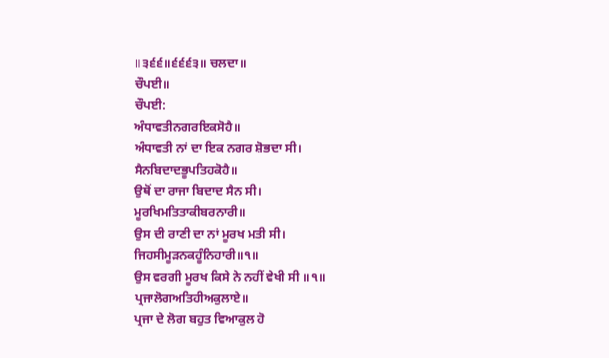॥੩੬੬॥੬੬੬੩॥ ਚਲਦਾ॥
ਚੌਪਈ॥
ਚੌਪਈ:
ਅੰਧਾਵਤੀਨਗਰਇਕਸੋਹੈ॥
ਅੰਧਾਵਤੀ ਨਾਂ ਦਾ ਇਕ ਨਗਰ ਸ਼ੋਭਦਾ ਸੀ।
ਸੈਨਬਿਦਾਦਭੂਪਤਿਹਕੋਹੈ॥
ਉਥੋਂ ਦਾ ਰਾਜਾ ਬਿਦਾਦ ਸੈਨ ਸੀ।
ਮੂਰਖਿਮਤਿਤਾਕੀਬਰਨਾਰੀ॥
ਉਸ ਦੀ ਰਾਣੀ ਦਾ ਨਾਂ ਮੂਰਖ ਮਤੀ ਸੀ।
ਜਿਹਸੀਮੂੜਨਕਹੂੰਨਿਹਾਰੀ॥੧॥
ਉਸ ਵਰਗੀ ਮੂਰਖ ਕਿਸੇ ਨੇ ਨਹੀਂ ਵੇਖੀ ਸੀ ॥੧॥
ਪ੍ਰਜਾਲੋਗਅਤਿਹੀਅਕੁਲਾਏ॥
ਪ੍ਰਜਾ ਦੇ ਲੋਗ ਬਹੁਤ ਵਿਆਕੁਲ ਹੋ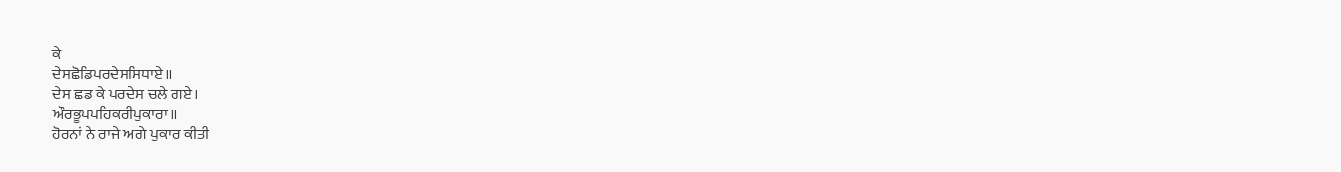ਕੇ
ਦੇਸਛੋਡਿਪਰਦੇਸਸਿਧਾਏ॥
ਦੇਸ ਛਡ ਕੇ ਪਰਦੇਸ ਚਲੇ ਗਏ।
ਔਰਭੂਪਪਹਿਕਰੀਪੁਕਾਰਾ॥
ਹੋਰਨਾਂ ਨੇ ਰਾਜੇ ਅਗੇ ਪੁਕਾਰ ਕੀਤੀ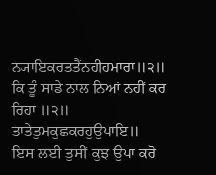ਨ੍ਯਾਇਕਰਤਤੈਂਨਹੀਹਮਾਰਾ॥੨॥
ਕਿ ਤੂੰ ਸਾਡੇ ਨਾਲ ਨਿਆਂ ਨਹੀਂ ਕਰ ਰਿਹਾ ॥੨॥
ਤਾਤੇਤੁਮਕੁਛਕਰਹੁਉਪਾਇ॥
ਇਸ ਲਈ ਤੁਸੀਂ ਕੁਝ ਉਪਾ ਕਰੋ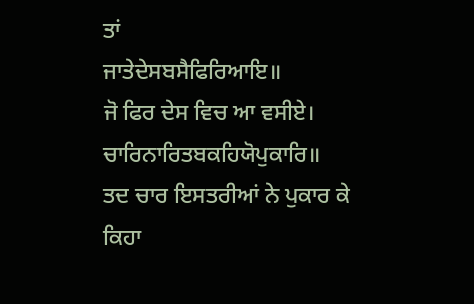ਤਾਂ
ਜਾਤੇਦੇਸਬਸੈਫਿਰਿਆਇ॥
ਜੋ ਫਿਰ ਦੇਸ ਵਿਚ ਆ ਵਸੀਏ।
ਚਾਰਿਨਾਰਿਤਬਕਹਿਯੋਪੁਕਾਰਿ॥
ਤਦ ਚਾਰ ਇਸਤਰੀਆਂ ਨੇ ਪੁਕਾਰ ਕੇ ਕਿਹਾ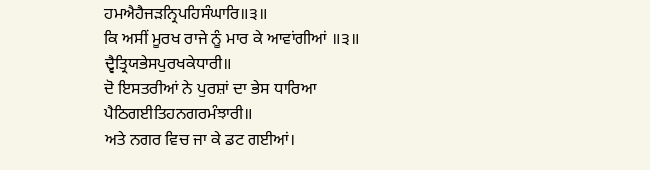ਹਮਐਹੈਜੜਨ੍ਰਿਪਹਿਸੰਘਾਰਿ॥੩॥
ਕਿ ਅਸੀਂ ਮੂਰਖ ਰਾਜੇ ਨੂੰ ਮਾਰ ਕੇ ਆਵਾਂਗੀਆਂ ॥੩॥
ਦ੍ਵੈਤ੍ਰਿਯਭੇਸਪੁਰਖਕੇਧਾਰੀ॥
ਦੋ ਇਸਤਰੀਆਂ ਨੇ ਪੁਰਸ਼ਾਂ ਦਾ ਭੇਸ ਧਾਰਿਆ
ਪੈਠਿਗਈਤਿਹਨਗਰਮੰਝਾਰੀ॥
ਅਤੇ ਨਗਰ ਵਿਚ ਜਾ ਕੇ ਡਟ ਗਈਆਂ।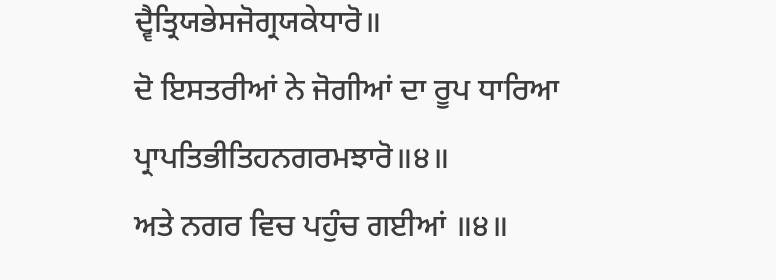ਦ੍ਵੈਤ੍ਰਿਯਭੇਸਜੋਗ੍ਰਯਕੇਧਾਰੋ॥
ਦੋ ਇਸਤਰੀਆਂ ਨੇ ਜੋਗੀਆਂ ਦਾ ਰੂਪ ਧਾਰਿਆ
ਪ੍ਰਾਪਤਿਭੀਤਿਹਨਗਰਮਝਾਰੋ॥੪॥
ਅਤੇ ਨਗਰ ਵਿਚ ਪਹੁੰਚ ਗਈਆਂ ॥੪॥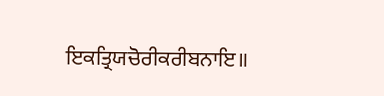ਇਕਤ੍ਰਿਯਚੋਰੀਕਰੀਬਨਾਇ॥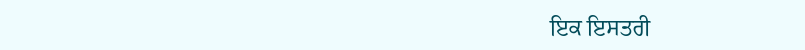ਇਕ ਇਸਤਰੀ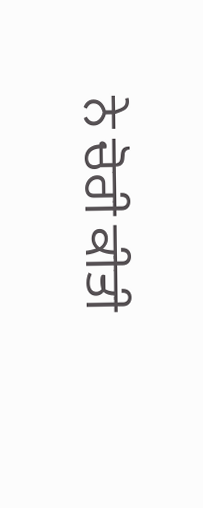ਨੇ ਚੋਰੀ ਕੀਤੀ